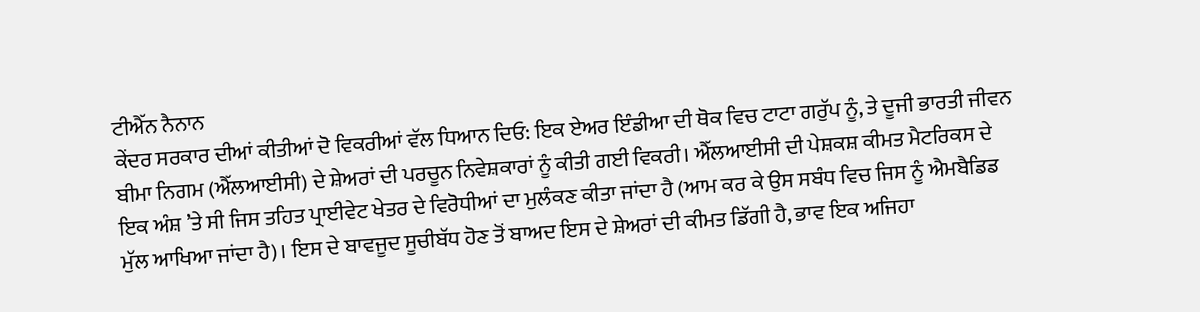ਟੀਐੱਨ ਨੈਨਾਨ
ਕੇਂਦਰ ਸਰਕਾਰ ਦੀਆਂ ਕੀਤੀਆਂ ਦੋ ਵਿਕਰੀਆਂ ਵੱਲ ਧਿਆਨ ਦਿਓ: ਇਕ ਏਅਰ ਇੰਡੀਆ ਦੀ ਥੋਕ ਵਿਚ ਟਾਟਾ ਗਰੁੱਪ ਨੂੰ, ਤੇ ਦੂਜੀ ਭਾਰਤੀ ਜੀਵਨ ਬੀਮਾ ਨਿਗਮ (ਐੱਲਆਈਸੀ) ਦੇ ਸ਼ੇਅਰਾਂ ਦੀ ਪਰਚੂਨ ਨਿਵੇਸ਼ਕਾਰਾਂ ਨੂੰ ਕੀਤੀ ਗਈ ਵਿਕਰੀ। ਐੱਲਆਈਸੀ ਦੀ ਪੇਸ਼ਕਸ਼ ਕੀਮਤ ਮੈਟਰਿਕਸ ਦੇ ਇਕ ਅੰਸ਼ ’ਤੇ ਸੀ ਜਿਸ ਤਹਿਤ ਪ੍ਰਾਈਵੇਟ ਖੇਤਰ ਦੇ ਵਿਰੋਧੀਆਂ ਦਾ ਮੁਲੰਕਣ ਕੀਤਾ ਜਾਂਦਾ ਹੈ (ਆਮ ਕਰ ਕੇ ਉਸ ਸਬੰਧ ਵਿਚ ਜਿਸ ਨੂੰ ਐਮਬੈਡਿਡ ਮੁੱਲ ਆਖਿਆ ਜਾਂਦਾ ਹੈ)। ਇਸ ਦੇ ਬਾਵਜੂਦ ਸੂਚੀਬੱਧ ਹੋਣ ਤੋਂ ਬਾਅਦ ਇਸ ਦੇ ਸ਼ੇਅਰਾਂ ਦੀ ਕੀਮਤ ਡਿੱਗੀ ਹੈ, ਭਾਵ ਇਕ ਅਜਿਹਾ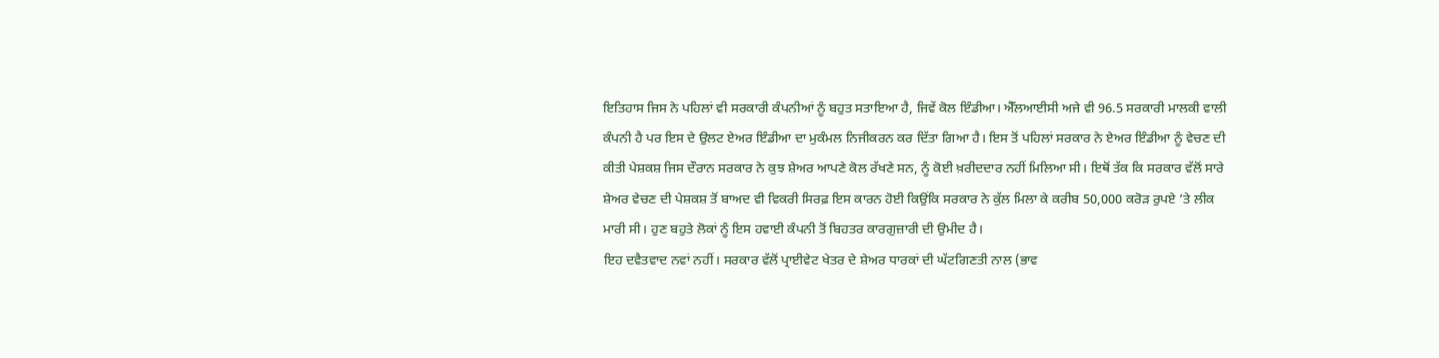ਇਤਿਹਾਸ ਜਿਸ ਨੇ ਪਹਿਲਾਂ ਵੀ ਸਰਕਾਰੀ ਕੰਪਨੀਆਂ ਨੂੰ ਬਹੁਤ ਸਤਾਇਆ ਹੈ, ਜਿਵੇਂ ਕੋਲ ਇੰਡੀਆ। ਐੱਲਆਈਸੀ ਅਜੇ ਵੀ 96.5 ਸਰਕਾਰੀ ਮਾਲਕੀ ਵਾਲੀ ਕੰਪਨੀ ਹੈ ਪਰ ਇਸ ਦੇ ਉਲਟ ਏਅਰ ਇੰਡੀਆ ਦਾ ਮੁਕੰਮਲ ਨਿਜੀਕਰਨ ਕਰ ਦਿੱਤਾ ਗਿਆ ਹੈ। ਇਸ ਤੋਂ ਪਹਿਲਾਂ ਸਰਕਾਰ ਨੇ ਏਅਰ ਇੰਡੀਆ ਨੂੰ ਵੇਚਣ ਦੀ ਕੀਤੀ ਪੇਸ਼ਕਸ਼ ਜਿਸ ਦੌਰਾਨ ਸਰਕਾਰ ਨੇ ਕੁਝ ਸ਼ੇਅਰ ਆਪਣੇ ਕੋਲ ਰੱਖਣੇ ਸਨ, ਨੂੰ ਕੋਈ ਖ਼ਰੀਦਦਾਰ ਨਹੀਂ ਮਿਲਿਆ ਸੀ। ਇਥੋਂ ਤੱਕ ਕਿ ਸਰਕਾਰ ਵੱਲੋਂ ਸਾਰੇ ਸ਼ੇਅਰ ਵੇਚਣ ਦੀ ਪੇਸ਼ਕਸ਼ ਤੋਂ ਬਾਅਦ ਵੀ ਵਿਕਰੀ ਸਿਰਫ਼ ਇਸ ਕਾਰਨ ਹੋਈ ਕਿਉਂਕਿ ਸਰਕਾਰ ਨੇ ਕੁੱਲ ਮਿਲਾ ਕੇ ਕਰੀਬ 50,000 ਕਰੋੜ ਰੁਪਏ ’ਤੇ ਲੀਕ ਮਾਰੀ ਸੀ। ਹੁਣ ਬਹੁਤੇ ਲੋਕਾਂ ਨੂੰ ਇਸ ਹਵਾਈ ਕੰਪਨੀ ਤੋਂ ਬਿਹਤਰ ਕਾਰਗੁਜ਼ਾਰੀ ਦੀ ਉਮੀਦ ਹੈ।
ਇਹ ਦਵੈਤਵਾਦ ਨਵਾਂ ਨਹੀਂ। ਸਰਕਾਰ ਵੱਲੋਂ ਪ੍ਰਾਈਵੇਟ ਖੇਤਰ ਦੇ ਸ਼ੇਅਰ ਧਾਰਕਾਂ ਦੀ ਘੱਟਗਿਣਤੀ ਨਾਲ (ਭਾਵ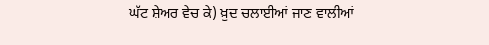ਘੱਟ ਸ਼ੇਅਰ ਵੇਚ ਕੇ) ਖ਼ੁਦ ਚਲਾਈਆਂ ਜਾਣ ਵਾਲੀਆਂ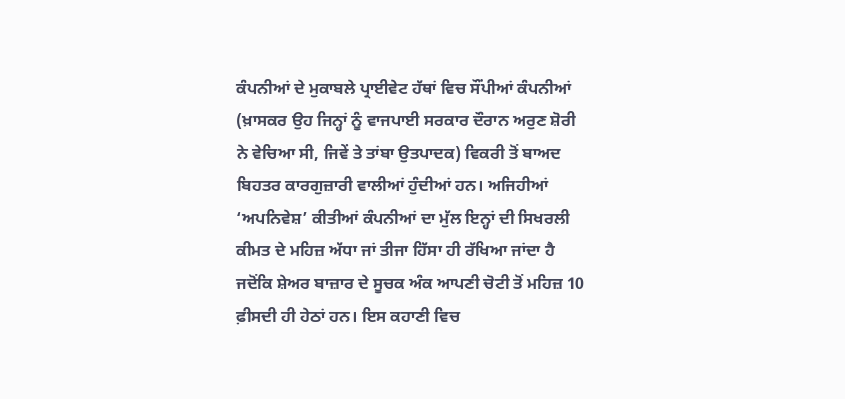ਕੰਪਨੀਆਂ ਦੇ ਮੁਕਾਬਲੇ ਪ੍ਰਾਈਵੇਟ ਹੱਥਾਂ ਵਿਚ ਸੌਂਪੀਆਂ ਕੰਪਨੀਆਂ (ਖ਼ਾਸਕਰ ਉਹ ਜਿਨ੍ਹਾਂ ਨੂੰ ਵਾਜਪਾਈ ਸਰਕਾਰ ਦੌਰਾਨ ਅਰੁਣ ਸ਼ੋਰੀ ਨੇ ਵੇਚਿਆ ਸੀ, ਜਿਵੇਂ ਤੇ ਤਾਂਬਾ ਉਤਪਾਦਕ) ਵਿਕਰੀ ਤੋਂ ਬਾਅਦ ਬਿਹਤਰ ਕਾਰਗੁਜ਼ਾਰੀ ਵਾਲੀਆਂ ਹੁੰਦੀਆਂ ਹਨ। ਅਜਿਹੀਆਂ ‘ਅਪਨਿਵੇਸ਼’ ਕੀਤੀਆਂ ਕੰਪਨੀਆਂ ਦਾ ਮੁੱਲ ਇਨ੍ਹਾਂ ਦੀ ਸਿਖਰਲੀ ਕੀਮਤ ਦੇ ਮਹਿਜ਼ ਅੱਧਾ ਜਾਂ ਤੀਜਾ ਹਿੱਸਾ ਹੀ ਰੱਖਿਆ ਜਾਂਦਾ ਹੈ ਜਦੋਂਕਿ ਸ਼ੇਅਰ ਬਾਜ਼ਾਰ ਦੇ ਸੂਚਕ ਅੰਕ ਆਪਣੀ ਚੋਟੀ ਤੋਂ ਮਹਿਜ਼ 10 ਫ਼ੀਸਦੀ ਹੀ ਹੇਠਾਂ ਹਨ। ਇਸ ਕਹਾਣੀ ਵਿਚ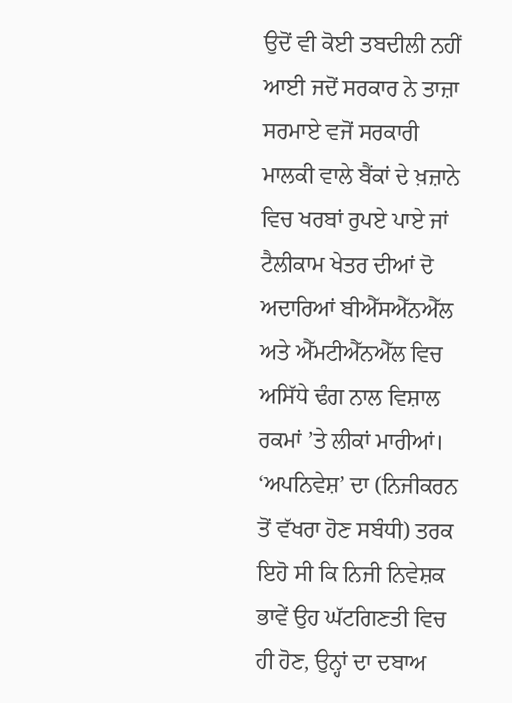ਉਦੋਂ ਵੀ ਕੋਈ ਤਬਦੀਲੀ ਨਹੀਂ ਆਈ ਜਦੋਂ ਸਰਕਾਰ ਨੇ ਤਾਜ਼ਾ ਸਰਮਾਏ ਵਜੋਂ ਸਰਕਾਰੀ ਮਾਲਕੀ ਵਾਲੇ ਬੈਂਕਾਂ ਦੇ ਖ਼ਜ਼ਾਨੇ ਵਿਚ ਖਰਬਾਂ ਰੁਪਏ ਪਾਏ ਜਾਂ ਟੈਲੀਕਾਮ ਖੇਤਰ ਦੀਆਂ ਦੋ ਅਦਾਰਿਆਂ ਬੀਐੱਸਐੱਨਐੱਲ ਅਤੇ ਐੱਮਟੀਐੱਨਐੱਲ ਵਿਚ ਅਸਿੱਧੇ ਢੰਗ ਨਾਲ ਵਿਸ਼ਾਲ ਰਕਮਾਂ ’ਤੇ ਲੀਕਾਂ ਮਾਰੀਆਂ।
‘ਅਪਨਿਵੇਸ਼’ ਦਾ (ਨਿਜੀਕਰਨ ਤੋਂ ਵੱਖਰਾ ਹੋਣ ਸਬੰਧੀ) ਤਰਕ ਇਹੋ ਸੀ ਕਿ ਨਿਜੀ ਨਿਵੇਸ਼ਕ ਭਾਵੇਂ ਉਹ ਘੱਟਗਿਣਤੀ ਵਿਚ ਹੀ ਹੋਣ, ਉਨ੍ਹਾਂ ਦਾ ਦਬਾਅ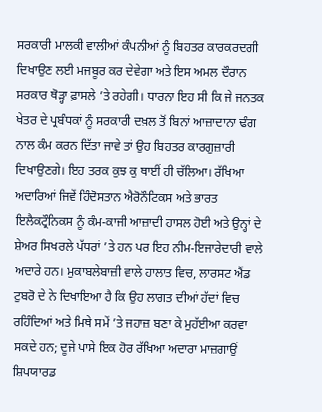ਸਰਕਾਰੀ ਮਾਲਕੀ ਵਾਲੀਆਂ ਕੰਪਨੀਆਂ ਨੂੰ ਬਿਹਤਰ ਕਾਰਕਰਦਗੀ ਦਿਖਾਉਣ ਲਈ ਮਜਬੂਰ ਕਰ ਦੇਵੇਗਾ ਅਤੇ ਇਸ ਅਮਲ ਦੌਰਾਨ ਸਰਕਾਰ ਥੋੜ੍ਹਾ ਫ਼ਾਸਲੇ ’ਤੇ ਰਹੇਗੀ। ਧਾਰਨਾ ਇਹ ਸੀ ਕਿ ਜੇ ਜਨਤਕ ਖੇਤਰ ਦੇ ਪ੍ਰਬੰਧਕਾਂ ਨੂੰ ਸਰਕਾਰੀ ਦਖ਼ਲ ਤੋਂ ਬਿਨਾਂ ਆਜ਼ਾਦਾਨਾ ਢੰਗ ਨਾਲ ਕੰਮ ਕਰਨ ਦਿੱਤਾ ਜਾਵੇ ਤਾਂ ਉਹ ਬਿਹਤਰ ਕਾਰਗੁਜ਼ਾਰੀ ਦਿਖਾਉਣਗੇ। ਇਹ ਤਰਕ ਕੁਝ ਕੁ ਥਾਈਂ ਹੀ ਚੱਲਿਆ। ਰੱਖਿਆ ਅਦਾਰਿਆਂ ਜਿਵੇਂ ਹਿੰਦੋਸਤਾਨ ਐਰੋਨੌਟਿਕਸ ਅਤੇ ਭਾਰਤ ਇਲੈਕਟ੍ਰੌਨਿਕਸ ਨੂੰ ਕੰਮ-ਕਾਜੀ ਆਜ਼ਾਦੀ ਹਾਸਲ ਹੋਈ ਅਤੇ ਉਨ੍ਹਾਂ ਦੇ ਸ਼ੇਅਰ ਸਿਖਰਲੇ ਪੱਧਰਾਂ ’ਤੇ ਹਨ ਪਰ ਇਹ ਨੀਮ-ਇਜਾਰੇਦਾਰੀ ਵਾਲੇ ਅਦਾਰੇ ਹਨ। ਮੁਕਾਬਲੇਬਾਜ਼ੀ ਵਾਲੇ ਹਾਲਾਤ ਵਿਚ, ਲਾਰਸਟ ਐਂਡ ਟੁਬਰੋ ਦੇ ਨੇ ਦਿਖਾਇਆ ਹੈ ਕਿ ਉਹ ਲਾਗਤ ਦੀਆਂ ਹੱਦਾਂ ਵਿਚ ਰਹਿੰਦਿਆਂ ਅਤੇ ਮਿਥੇ ਸਮੇਂ ’ਤੇ ਜਹਾਜ਼ ਬਣਾ ਕੇ ਮੁਹੱਈਆ ਕਰਵਾ ਸਕਦੇ ਹਨ; ਦੂਜੇ ਪਾਸੇ ਇਕ ਹੋਰ ਰੱਖਿਆ ਅਦਾਰਾ ਮਾਜ਼ਗਾਉਂ ਸ਼ਿਪਯਾਰਡ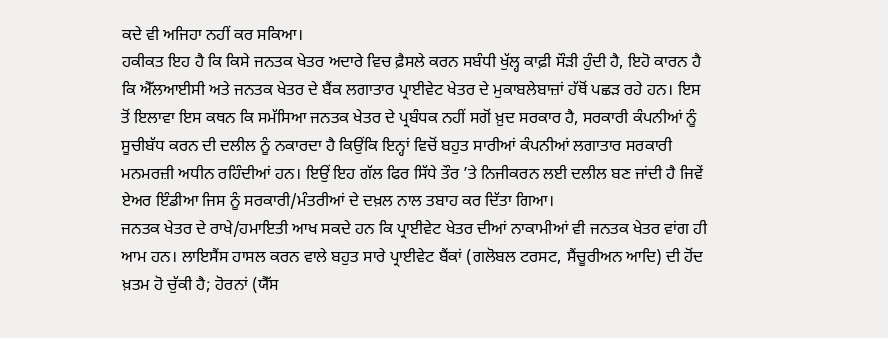ਕਦੇ ਵੀ ਅਜਿਹਾ ਨਹੀਂ ਕਰ ਸਕਿਆ।
ਹਕੀਕਤ ਇਹ ਹੈ ਕਿ ਕਿਸੇ ਜਨਤਕ ਖੇਤਰ ਅਦਾਰੇ ਵਿਚ ਫ਼ੈਸਲੇ ਕਰਨ ਸਬੰਧੀ ਖੁੱਲ੍ਹ ਕਾਫ਼ੀ ਸੌੜੀ ਹੁੰਦੀ ਹੈ, ਇਹੋ ਕਾਰਨ ਹੈ ਕਿ ਐੱਲਆਈਸੀ ਅਤੇ ਜਨਤਕ ਖੇਤਰ ਦੇ ਬੈਂਕ ਲਗਾਤਾਰ ਪ੍ਰਾਈਵੇਟ ਖੇਤਰ ਦੇ ਮੁਕਾਬਲੇਬਾਜ਼ਾਂ ਹੱਥੋਂ ਪਛੜ ਰਹੇ ਹਨ। ਇਸ ਤੋਂ ਇਲਾਵਾ ਇਸ ਕਥਨ ਕਿ ਸਮੱਸਿਆ ਜਨਤਕ ਖੇਤਰ ਦੇ ਪ੍ਰਬੰਧਕ ਨਹੀਂ ਸਗੋਂ ਖ਼ੁਦ ਸਰਕਾਰ ਹੈ, ਸਰਕਾਰੀ ਕੰਪਨੀਆਂ ਨੂੰ ਸੂਚੀਬੱਧ ਕਰਨ ਦੀ ਦਲੀਲ ਨੂੰ ਨਕਾਰਦਾ ਹੈ ਕਿਉਂਕਿ ਇਨ੍ਹਾਂ ਵਿਚੋਂ ਬਹੁਤ ਸਾਰੀਆਂ ਕੰਪਨੀਆਂ ਲਗਾਤਾਰ ਸਰਕਾਰੀ ਮਨਮਰਜ਼ੀ ਅਧੀਨ ਰਹਿੰਦੀਆਂ ਹਨ। ਇਉਂ ਇਹ ਗੱਲ ਫਿਰ ਸਿੱਧੇ ਤੌਰ ’ਤੇ ਨਿਜੀਕਰਨ ਲਈ ਦਲੀਲ ਬਣ ਜਾਂਦੀ ਹੈ ਜਿਵੇਂ ਏਅਰ ਇੰਡੀਆ ਜਿਸ ਨੂੰ ਸਰਕਾਰੀ/ਮੰਤਰੀਆਂ ਦੇ ਦਖ਼ਲ ਨਾਲ ਤਬਾਹ ਕਰ ਦਿੱਤਾ ਗਿਆ।
ਜਨਤਕ ਖੇਤਰ ਦੇ ਰਾਖੇ/ਹਮਾਇਤੀ ਆਖ ਸਕਦੇ ਹਨ ਕਿ ਪ੍ਰਾਈਵੇਟ ਖੇਤਰ ਦੀਆਂ ਨਾਕਾਮੀਆਂ ਵੀ ਜਨਤਕ ਖੇਤਰ ਵਾਂਗ ਹੀ ਆਮ ਹਨ। ਲਾਇਸੈਂਸ ਹਾਸਲ ਕਰਨ ਵਾਲੇ ਬਹੁਤ ਸਾਰੇ ਪ੍ਰਾਈਵੇਟ ਬੈਂਕਾਂ (ਗਲੋਬਲ ਟਰਸਟ, ਸੈਂਚੂਰੀਅਨ ਆਦਿ) ਦੀ ਹੋਂਦ ਖ਼ਤਮ ਹੋ ਚੁੱਕੀ ਹੈ; ਹੋਰਨਾਂ (ਯੈੱਸ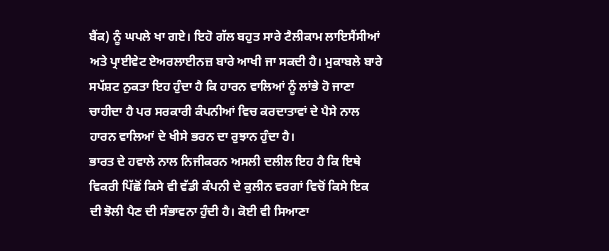ਬੈਂਕ) ਨੂੰ ਘਪਲੇ ਖਾ ਗਏ। ਇਹੋ ਗੱਲ ਬਹੁਤ ਸਾਰੇ ਟੈਲੀਕਾਮ ਲਾਇਸੈਂਸੀਆਂ ਅਤੇ ਪ੍ਰਾਈਵੇਟ ਏਅਰਲਾਈਨਜ਼ ਬਾਰੇ ਆਖੀ ਜਾ ਸਕਦੀ ਹੈ। ਮੁਕਾਬਲੇ ਬਾਰੇ ਸਪੱਸ਼ਟ ਨੁਕਤਾ ਇਹ ਹੁੰਦਾ ਹੈ ਕਿ ਹਾਰਨ ਵਾਲਿਆਂ ਨੂੰ ਲਾਂਭੇ ਹੋ ਜਾਣਾ ਚਾਹੀਦਾ ਹੈ ਪਰ ਸਰਕਾਰੀ ਕੰਪਨੀਆਂ ਵਿਚ ਕਰਦਾਤਾਵਾਂ ਦੇ ਪੈਸੇ ਨਾਲ ਹਾਰਨ ਵਾਲਿਆਂ ਦੇ ਖੀਸੇ ਭਰਨ ਦਾ ਰੁਝਾਨ ਹੁੰਦਾ ਹੈ।
ਭਾਰਤ ਦੇ ਹਵਾਲੇ ਨਾਲ ਨਿਜੀਕਰਨ ਅਸਲੀ ਦਲੀਲ ਇਹ ਹੈ ਕਿ ਇਥੇ ਵਿਕਰੀ ਪਿੱਛੋਂ ਕਿਸੇ ਵੀ ਵੱਡੀ ਕੰਪਨੀ ਦੇ ਕੁਲੀਨ ਵਰਗਾਂ ਵਿਚੋਂ ਕਿਸੇ ਇਕ ਦੀ ਝੋਲੀ ਪੈਣ ਦੀ ਸੰਭਾਵਨਾ ਹੁੰਦੀ ਹੈ। ਕੋਈ ਵੀ ਸਿਆਣਾ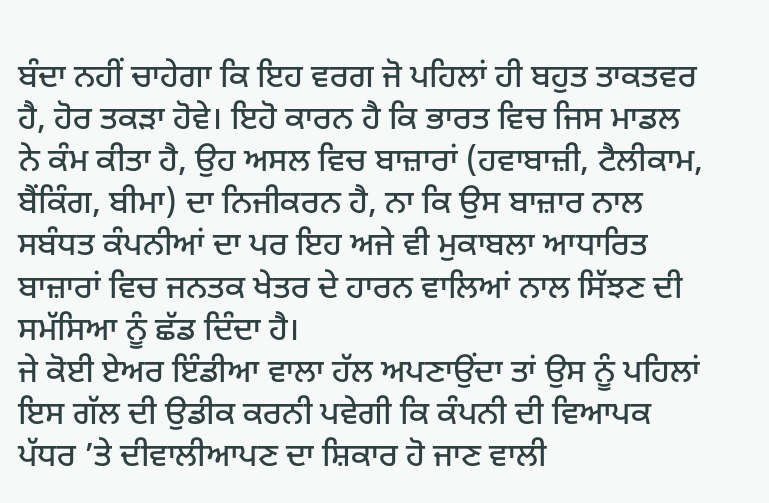ਬੰਦਾ ਨਹੀਂ ਚਾਹੇਗਾ ਕਿ ਇਹ ਵਰਗ ਜੋ ਪਹਿਲਾਂ ਹੀ ਬਹੁਤ ਤਾਕਤਵਰ ਹੈ, ਹੋਰ ਤਕੜਾ ਹੋਵੇ। ਇਹੋ ਕਾਰਨ ਹੈ ਕਿ ਭਾਰਤ ਵਿਚ ਜਿਸ ਮਾਡਲ ਨੇ ਕੰਮ ਕੀਤਾ ਹੈ, ਉਹ ਅਸਲ ਵਿਚ ਬਾਜ਼ਾਰਾਂ (ਹਵਾਬਾਜ਼ੀ, ਟੈਲੀਕਾਮ, ਬੈਂਕਿੰਗ, ਬੀਮਾ) ਦਾ ਨਿਜੀਕਰਨ ਹੈ, ਨਾ ਕਿ ਉਸ ਬਾਜ਼ਾਰ ਨਾਲ ਸਬੰਧਤ ਕੰਪਨੀਆਂ ਦਾ ਪਰ ਇਹ ਅਜੇ ਵੀ ਮੁਕਾਬਲਾ ਆਧਾਰਿਤ ਬਾਜ਼ਾਰਾਂ ਵਿਚ ਜਨਤਕ ਖੇਤਰ ਦੇ ਹਾਰਨ ਵਾਲਿਆਂ ਨਾਲ ਸਿੱਝਣ ਦੀ ਸਮੱਸਿਆ ਨੂੰ ਛੱਡ ਦਿੰਦਾ ਹੈ।
ਜੇ ਕੋਈ ਏਅਰ ਇੰਡੀਆ ਵਾਲਾ ਹੱਲ ਅਪਣਾਉਂਦਾ ਤਾਂ ਉਸ ਨੂੰ ਪਹਿਲਾਂ ਇਸ ਗੱਲ ਦੀ ਉਡੀਕ ਕਰਨੀ ਪਵੇਗੀ ਕਿ ਕੰਪਨੀ ਦੀ ਵਿਆਪਕ ਪੱਧਰ ’ਤੇ ਦੀਵਾਲੀਆਪਣ ਦਾ ਸ਼ਿਕਾਰ ਹੋ ਜਾਣ ਵਾਲੀ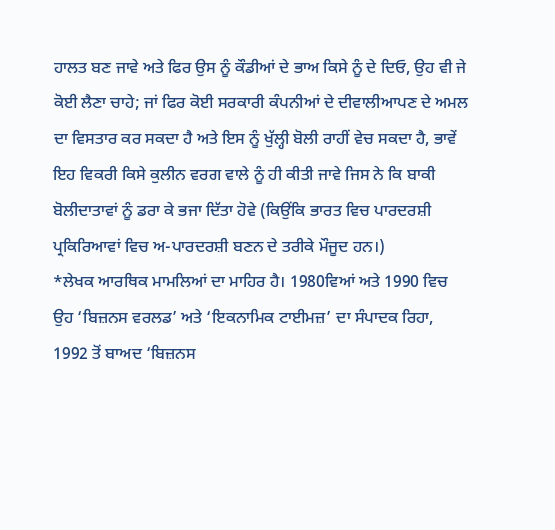ਹਾਲਤ ਬਣ ਜਾਵੇ ਅਤੇ ਫਿਰ ਉਸ ਨੂੰ ਕੌਡੀਆਂ ਦੇ ਭਾਅ ਕਿਸੇ ਨੂੰ ਦੇ ਦਿਓ, ਉਹ ਵੀ ਜੇ ਕੋਈ ਲੈਣਾ ਚਾਹੇ; ਜਾਂ ਫਿਰ ਕੋਈ ਸਰਕਾਰੀ ਕੰਪਨੀਆਂ ਦੇ ਦੀਵਾਲੀਆਪਣ ਦੇ ਅਮਲ ਦਾ ਵਿਸਤਾਰ ਕਰ ਸਕਦਾ ਹੈ ਅਤੇ ਇਸ ਨੂੰ ਖੁੱਲ੍ਹੀ ਬੋਲੀ ਰਾਹੀਂ ਵੇਚ ਸਕਦਾ ਹੈ, ਭਾਵੇਂ ਇਹ ਵਿਕਰੀ ਕਿਸੇ ਕੁਲੀਨ ਵਰਗ ਵਾਲੇ ਨੂੰ ਹੀ ਕੀਤੀ ਜਾਵੇ ਜਿਸ ਨੇ ਕਿ ਬਾਕੀ ਬੋਲੀਦਾਤਾਵਾਂ ਨੂੰ ਡਰਾ ਕੇ ਭਜਾ ਦਿੱਤਾ ਹੋਵੇ (ਕਿਉਂਕਿ ਭਾਰਤ ਵਿਚ ਪਾਰਦਰਸ਼ੀ ਪ੍ਰਕਿਰਿਆਵਾਂ ਵਿਚ ਅ-ਪਾਰਦਰਸ਼ੀ ਬਣਨ ਦੇ ਤਰੀਕੇ ਮੌਜੂਦ ਹਨ।)
*ਲੇਖਕ ਆਰਥਿਕ ਮਾਮਲਿਆਂ ਦਾ ਮਾਹਿਰ ਹੈ। 1980ਵਿਆਂ ਅਤੇ 1990 ਵਿਚ ਉਹ ‘ਬਿਜ਼ਨਸ ਵਰਲਡ’ ਅਤੇ ‘ਇਕਨਾਮਿਕ ਟਾਈਮਜ਼’ ਦਾ ਸੰਪਾਦਕ ਰਿਹਾ, 1992 ਤੋਂ ਬਾਅਦ ‘ਬਿਜ਼ਨਸ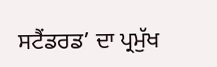ਸਟੈਂਡਰਡ’ ਦਾ ਪ੍ਰਮੁੱਖ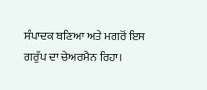ਸੰਪਾਦਕ ਬਣਿਆ ਅਤੇ ਮਗਰੋਂ ਇਸ ਗਰੁੱਪ ਦਾ ਚੇਅਰਮੈਨ ਰਿਹਾ।